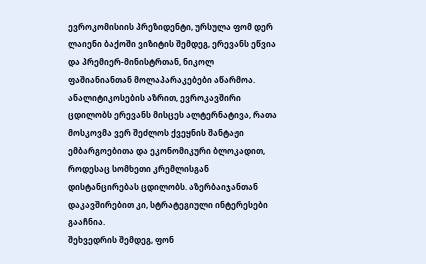ევროკომისიის პრეზიდენტი, ურსულა ფომ დერ ლაიენი ბაქოში ვიზიტის შემდეგ, ერევანს ეწვია და პრემიერ-მინისტრთან, ნიკოლ ფაშიანიანთან მოლაპარაკებები აწარმოა. ანალიტიკოსების აზრით, ევროკავშირი ცდილობს ერევანს მისცეს ალტერნატივა, რათა მოსკოვმა ვერ შეძლოს ქვეყნის შანტაჟი ემბარგოებითა და ეკონომიკური ბლოკადით, როდესაც სომხეთი კრემლისგან დისტანცირებას ცდილობს. აზერბაიჯანთან დაკავშირებით კი, სტრატეგიული ინტერესები გააჩნია.
შეხვედრის შემდეგ, ფონ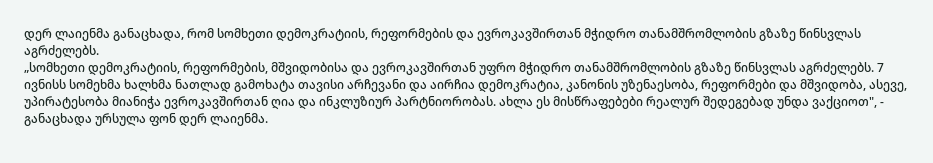დერ ლაიენმა განაცხადა, რომ სომხეთი დემოკრატიის, რეფორმების და ევროკავშირთან მჭიდრო თანამშრომლობის გზაზე წინსვლას აგრძელებს.
„სომხეთი დემოკრატიის, რეფორმების, მშვიდობისა და ევროკავშირთან უფრო მჭიდრო თანამშრომლობის გზაზე წინსვლას აგრძელებს. 7 ივნისს სომეხმა ხალხმა ნათლად გამოხატა თავისი არჩევანი და აირჩია დემოკრატია, კანონის უზენაესობა, რეფორმები და მშვიდობა, ასევე, უპირატესობა მიანიჭა ევროკავშირთან ღია და ინკლუზიურ პარტნიორობას. ახლა ეს მისწრაფებები რეალურ შედეგებად უნდა ვაქციოთ", - განაცხადა ურსულა ფონ დერ ლაიენმა.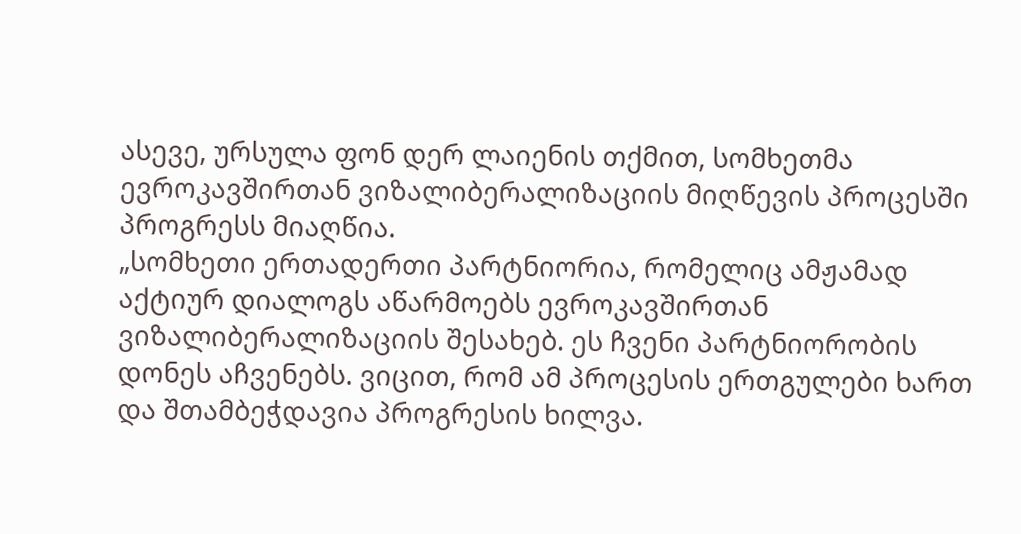ასევე, ურსულა ფონ დერ ლაიენის თქმით, სომხეთმა ევროკავშირთან ვიზალიბერალიზაციის მიღწევის პროცესში პროგრესს მიაღწია.
„სომხეთი ერთადერთი პარტნიორია, რომელიც ამჟამად აქტიურ დიალოგს აწარმოებს ევროკავშირთან ვიზალიბერალიზაციის შესახებ. ეს ჩვენი პარტნიორობის დონეს აჩვენებს. ვიცით, რომ ამ პროცესის ერთგულები ხართ და შთამბეჭდავია პროგრესის ხილვა.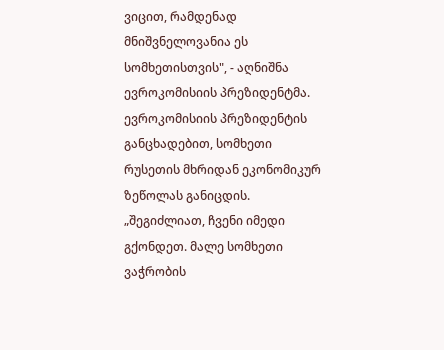ვიცით, რამდენად მნიშვნელოვანია ეს სომხეთისთვის", - აღნიშნა ევროკომისიის პრეზიდენტმა.
ევროკომისიის პრეზიდენტის განცხადებით, სომხეთი რუსეთის მხრიდან ეკონომიკურ ზეწოლას განიცდის.
„შეგიძლიათ, ჩვენი იმედი გქონდეთ. მალე სომხეთი ვაჭრობის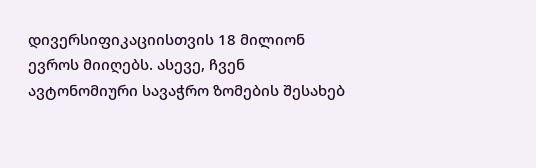დივერსიფიკაციისთვის 18 მილიონ ევროს მიიღებს. ასევე, ჩვენ ავტონომიური სავაჭრო ზომების შესახებ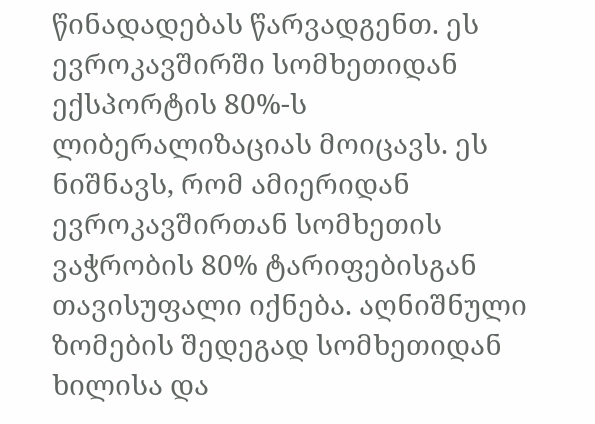წინადადებას წარვადგენთ. ეს ევროკავშირში სომხეთიდან ექსპორტის 80%-ს ლიბერალიზაციას მოიცავს. ეს ნიშნავს, რომ ამიერიდან ევროკავშირთან სომხეთის ვაჭრობის 80% ტარიფებისგან თავისუფალი იქნება. აღნიშნული ზომების შედეგად სომხეთიდან ხილისა და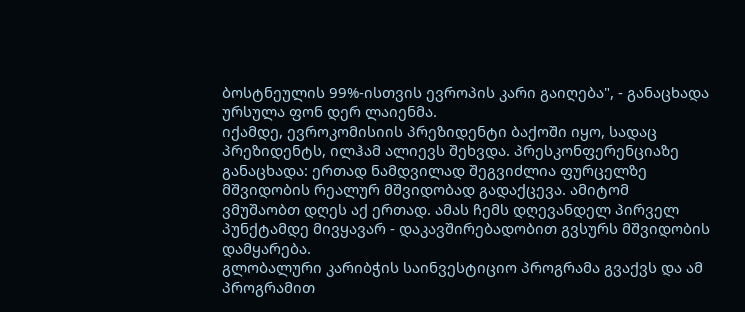ბოსტნეულის 99%-ისთვის ევროპის კარი გაიღება", - განაცხადა ურსულა ფონ დერ ლაიენმა.
იქამდე, ევროკომისიის პრეზიდენტი ბაქოში იყო, სადაც პრეზიდენტს, ილჰამ ალიევს შეხვდა. პრესკონფერენციაზე განაცხადა: ერთად ნამდვილად შეგვიძლია ფურცელზე მშვიდობის რეალურ მშვიდობად გადაქცევა. ამიტომ ვმუშაობთ დღეს აქ ერთად. ამას ჩემს დღევანდელ პირველ პუნქტამდე მივყავარ - დაკავშირებადობით გვსურს მშვიდობის დამყარება.
გლობალური კარიბჭის საინვესტიციო პროგრამა გვაქვს და ამ პროგრამით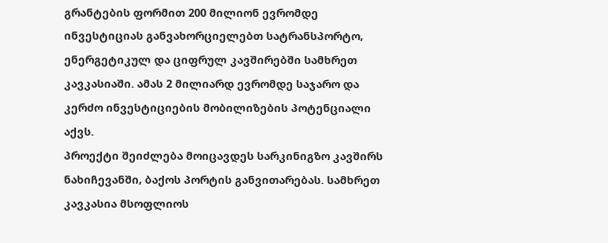გრანტების ფორმით 200 მილიონ ევრომდე ინვესტიციას განვახორციელებთ სატრანსპორტო, ენერგეტიკულ და ციფრულ კავშირებში სამხრეთ კავკასიაში. ამას 2 მილიარდ ევრომდე საჯარო და კერძო ინვესტიციების მობილიზების პოტენციალი აქვს.
პროექტი შეიძლება მოიცავდეს სარკინიგზო კავშირს ნახიჩევანში, ბაქოს პორტის განვითარებას. სამხრეთ კავკასია მსოფლიოს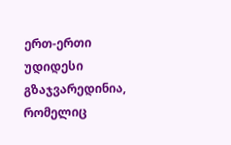ერთ-ერთი უდიდესი გზაჯვარედინია, რომელიც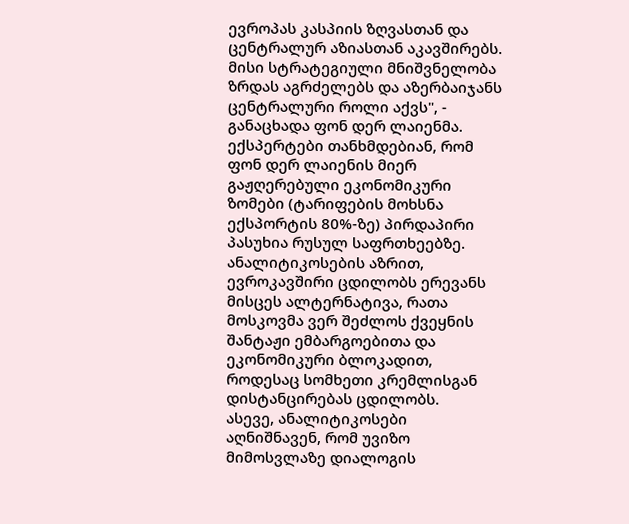ევროპას კასპიის ზღვასთან და ცენტრალურ აზიასთან აკავშირებს. მისი სტრატეგიული მნიშვნელობა ზრდას აგრძელებს და აზერბაიჯანს ცენტრალური როლი აქვს", - განაცხადა ფონ დერ ლაიენმა.
ექსპერტები თანხმდებიან, რომ ფონ დერ ლაიენის მიერ გაჟღერებული ეკონომიკური ზომები (ტარიფების მოხსნა ექსპორტის 80%-ზე) პირდაპირი პასუხია რუსულ საფრთხეებზე. ანალიტიკოსების აზრით, ევროკავშირი ცდილობს ერევანს მისცეს ალტერნატივა, რათა მოსკოვმა ვერ შეძლოს ქვეყნის შანტაჟი ემბარგოებითა და ეკონომიკური ბლოკადით, როდესაც სომხეთი კრემლისგან დისტანცირებას ცდილობს.
ასევე, ანალიტიკოსები აღნიშნავენ, რომ უვიზო მიმოსვლაზე დიალოგის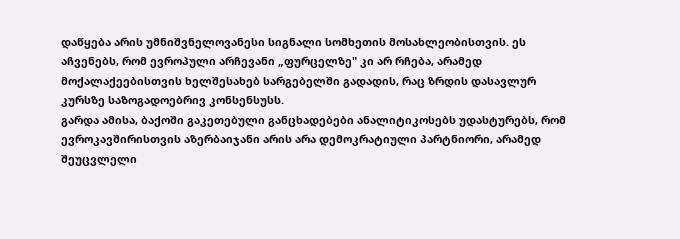დაწყება არის უმნიშვნელოვანესი სიგნალი სომხეთის მოსახლეობისთვის. ეს აჩვენებს, რომ ევროპული არჩევანი „ფურცელზე" კი არ რჩება, არამედ მოქალაქეებისთვის ხელშესახებ სარგებელში გადადის, რაც ზრდის დასავლურ კურსზე საზოგადოებრივ კონსენსუსს.
გარდა ამისა, ბაქოში გაკეთებული განცხადებები ანალიტიკოსებს უდასტურებს, რომ ევროკავშირისთვის აზერბაიჯანი არის არა დემოკრატიული პარტნიორი, არამედ შეუცვლელი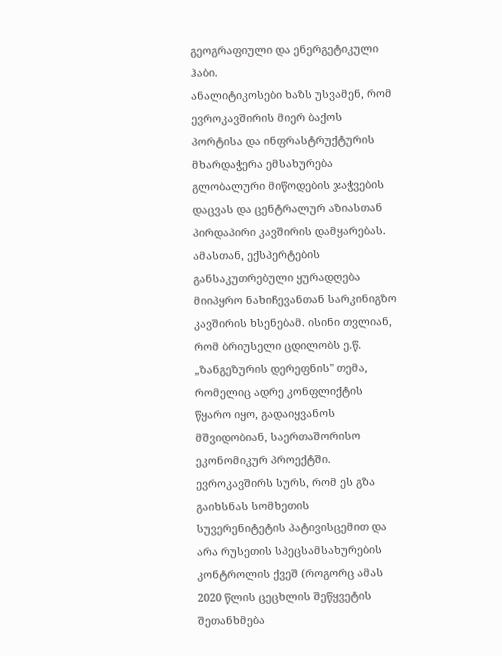გეოგრაფიული და ენერგეტიკული ჰაბი.
ანალიტიკოსები ხაზს უსვამენ, რომ ევროკავშირის მიერ ბაქოს პორტისა და ინფრასტრუქტურის მხარდაჭერა ემსახურება გლობალური მიწოდების ჯაჭვების დაცვას და ცენტრალურ აზიასთან პირდაპირი კავშირის დამყარებას.
ამასთან, ექსპერტების განსაკუთრებული ყურადღება მიიპყრო ნახიჩევანთან სარკინიგზო კავშირის ხსენებამ. ისინი თვლიან, რომ ბრიუსელი ცდილობს ე.წ. „ზანგეზურის დერეფნის" თემა, რომელიც ადრე კონფლიქტის წყარო იყო, გადაიყვანოს მშვიდობიან, საერთაშორისო ეკონომიკურ პროექტში.
ევროკავშირს სურს, რომ ეს გზა გაიხსნას სომხეთის სუვერენიტეტის პატივისცემით და არა რუსეთის სპეცსამსახურების კონტროლის ქვეშ (როგორც ამას 2020 წლის ცეცხლის შეწყვეტის შეთანხმება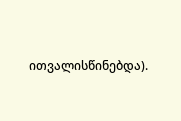ითვალისწინებდა).